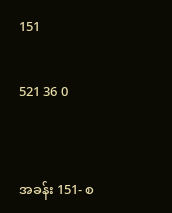151

521 36 0


အခန်း 151- စ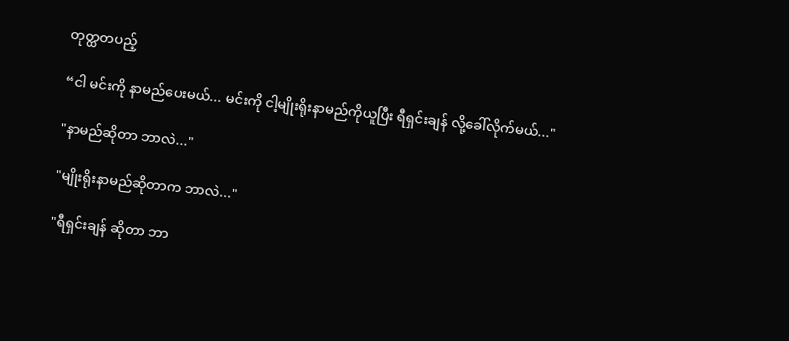တုတ္ထတပည့်

“ငါ မင်းကို နာမည်ပေးမယ်... မင်းကို ငါ့မျိုးရိုးနာမည်ကိုယူပြီး ရီရှင်းချန် လို့ခေါ်လိုက်မယ်..."

"နာမည်ဆိုတာ ဘာလဲ..."

"မျိုးရိုးနာမည်ဆိုတာက ဘာလဲ..."

"ရီရှင်းချန် ဆိုတာ ဘာ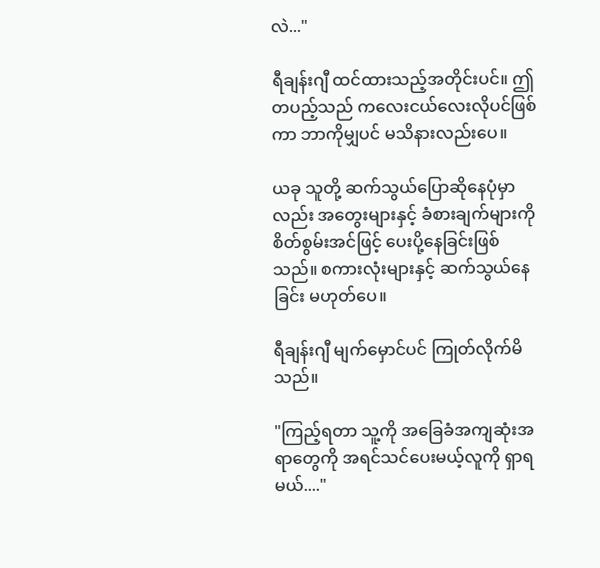လဲ..."

ရီချန်းဂျီ ထင်ထားသည့်အတိုင်းပင်။ ဤတပည့်သည် ကလေးငယ်လေးလိုပင်ဖြစ်ကာ ဘာကိုမျှပင် မသိနားလည်းပေ။

ယခု သူတို့ ဆက်သွယ်ပြောဆိုနေပုံမှာလည်း အတွေးများနှင့် ခံစားချက်များကို စိတ်စွမ်းအင်ဖြင့် ပေးပို့နေခြင်းဖြစ်သည်။ စကားလုံးများနှင့် ဆက်သွယ်နေခြင်း မဟုတ်ပေ။

ရီချန်းဂျီ မျက်မှောင်ပင် ကြုတ်လိုက်မိသည်။

"ကြည့်ရတာ သူ့ကို အခြေခံအကျဆုံးအရာတွေကို အရင်သင်ပေးမယ့်လူကို ရှာရမယ်...."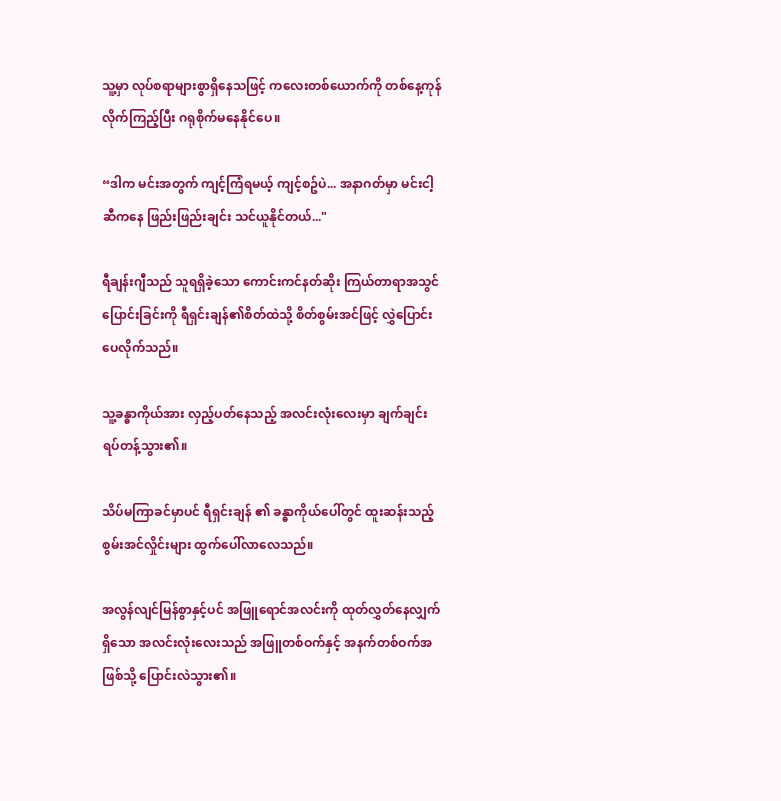သူ့မှာ လုပ်စရာများစွာရှိနေသဖြင့် ကလေးတစ်ယောက်ကို တစ်နေ့ကုန် လိုက်ကြည့်ပြီး ဂရုစိုက်မနေနိုင်ပေ။

“ဒါက မင်းအတွက် ကျင့်ကြံရမယ့် ကျင့်စဥ်ပဲ... အနာဂတ်မှာ မင်းငါ့ဆီကနေ ဖြည်းဖြည်းချင်း သင်ယူနိုင်တယ်..."

ရီချန်းဂျီသည် သူရရှိခဲ့သော ကောင်းကင်နတ်ဆိုး ကြယ်တာရာအသွင်ပြောင်းခြင်းကို ရီရှင်းချန်၏စိတ်ထဲသို့ စိတ်စွမ်းအင်ဖြင့် လွှဲ‌ပြောင်းပေလိုက်သည်။

သူ့ခန္ဓာကိုယ်အား လှည့်ပတ်နေသည့် အလင်းလုံးလေးမှာ ချက်ချင်း ရပ်တန့်သွား၏။

သိပ်မကြာခင်မှာပင် ရီရှင်းချန် ၏ ခန္ဓာကိုယ်ပေါ်တွင် ထူးဆန်းသည့် စွမ်းအင်လှိုင်းများ ထွက်ပေါ်လာလေသည်။

အလွန်လျင်မြန်စွာနှင့်ပင် အဖြူရောင်အလင်းကို ထုတ်လွှတ်နေလျှက်ရှိသော အလင်းလုံးလေးသည် အဖြူတစ်ဝက်နှင့် အနက်တစ်ဝက်အဖြစ်သို့ ပြောင်းလဲသွား၏။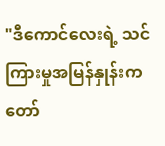"ဒီကောင်လေးရဲ့ သင်ကြားမှုအမြန်နှုန်းက တော်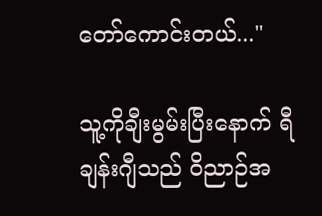တော်ကောင်းတယ်..."

သူ့ကိုချီးမွမ်းပြီးနောက် ရီချန်းဂျီသည် ဝိညာဉ်အ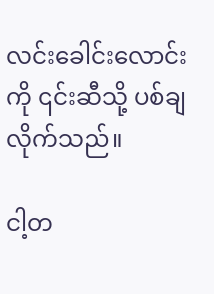လင်းခေါင်းလောင်းကို ၎င်းဆီသို့ ပစ်ချလိုက်သည်။

ငါ့တ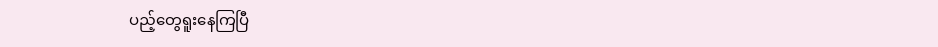ပည့်တွေရူးနေကြပြီ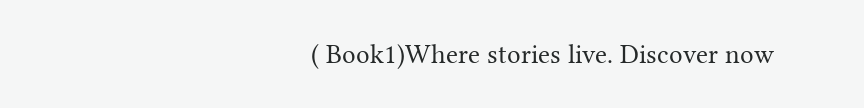( Book1)Where stories live. Discover now